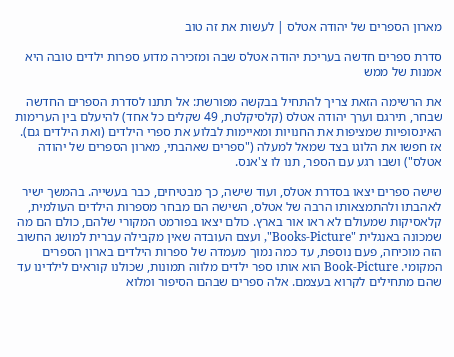מארון הספרים של יהודה אטלס | לעשות את זה טוב

סדרת ספרים חדשה בעריכת יהודה אטלס שבה ומזכירה מדוע ספרות ילדים טובה היא אמנות של ממש

את הרשימה הזאת צריך להתחיל בבקשה מפורשת: אל תתנו לסדרת הספרים החדשה שבחר, תירגם וערך יהודה אטלס (קלסיקלטת, 49 שקלים כל אחד) להיעלם בין הערימות האינסופיות שמציפות את החנויות ומאיימות לבלוע את ספרי הילדים (ואת הילדים גם). אז חפשו את הלוגו בצד שמאל למעלה ("ספרים שאהבתי, מארון הספרים של יהודה אטלס") ושבו רגע עם הספר, תנו לו צ'אנס.

שישה ספרים יצאו בסדרת אטלס, ועוד שישה, כך מבטיחים, כבר בעשייה. בהמשך ישיר לאהבתו ולהתמצאותו הרבה של אטלס, השישה הם מבחר מספרות הילדים העולמית, קלאסיקות שמעולם לא ראו אור בארץ. כולם יצאו בפורמט המקורי שלהם, כולם הם מה שמכונה באנגלית "Books-Picture", ועצם העובדה שאין מקבילה עברית למושג החשוב הזה מוכיחה, פעם נוספת, עד כמה נמוך מעמדה של ספרות הילדים בארון הספרים המקומי. Book-Picture הוא אותו ספר ילדים מלווה תמונות, שכולנו קוראים לילדינו עד שהם מתחילים לקרוא בעצמם. אלה ספרים שבהם הסיפור ומלוא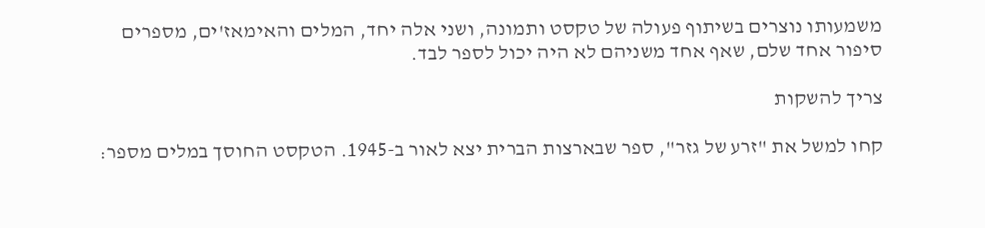משמעותו נוצרים בשיתוף פעולה של טקסט ותמונה, ושני אלה יחד, המלים והאימאז'ים, מספרים סיפור אחד שלם, שאף אחד משניהם לא היה יכול לספר לבד.

צריך להשקות

קחו למשל את "זרע של גזר", ספר שבארצות הברית יצא לאור ב-1945. הטקסט החוסך במלים מספר: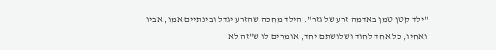"ילד קטן טמן באדמה זרע של גזר". הילד מחכה שהזרע יגדל ובינתיים אמו, אביו ואחיו, כל אחד לחוד ושלושתם יחד, אומרים לו ש"זה לא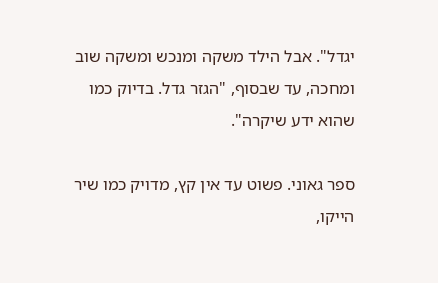יגדל". אבל הילד משקה ומנכש ומשקה שוב ומחכה, עד שבסוף, "הגזר גדל. בדיוק כמו שהוא ידע שיקרה".

ספר גאוני. פשוט עד אין קץ, מדויק כמו שיר הייקו,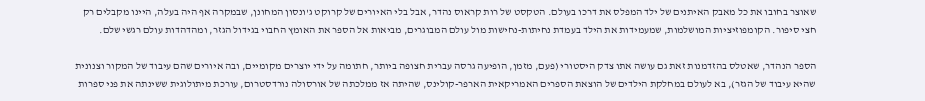שאוצר בחובו את כל מאבק האיתנים של ילד המפלס את דרכו בעולם. הטקסט של רות קראוס נהדר, אבל בלי האיורים של קרוקט ג'ונסון המחונן, שבמקרה אף היה בעלה, היינו מקבלים רק חצי סיפור. הקומפוזיציות המושלמות, שמעמידות את הילד בעמדת נחיתות-נחישות מול עולם המבוגרים, מביאות אל הספר את האומץ החבוי בגידול הגזר, ומהדהדות עולם רגשי שלם.

הספר הנהדר, שאטלס בהזדמנות זאת גם עושה אתו צדק היסטורי (פעם, מזמן, הופיעה גרסה עברית חצופה ביותר, חתומה על ידי יוצרים מקומיים, ובה איורים שהם עיבוד של המקור וצנונית שהיא עיבוד של הגזר), בא לעולם במחלקת הילדים של הוצאת הספרים האמריקאית הארפר-קולינס, שהיתה אז ממלכתה של אורסולה נורדסטרום, עורכת מיתולוגית ששינתה את פני ספרות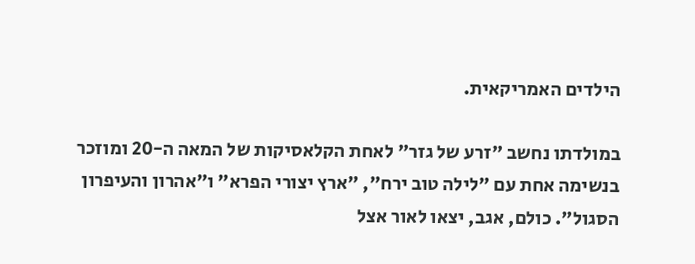הילדים האמריקאית.

במולדתו נחשב "זרע של גזר" לאחת הקלאסיקות של המאה ה-20 ומוזכר בנשימה אחת עם "לילה טוב ירח", "ארץ יצורי הפרא" ו"אהרון והעיפרון הסגול". כולם, אגב, יצאו לאור אצל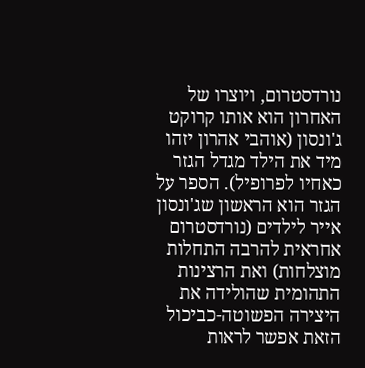נורדסטרום, ויוצרו של האחרון הוא אותו קרוקט ג'ונסון (אוהבי אהרון יזהו מיד את הילד מגדל הגזר כאחיו לפרופיל). הספר על הגזר הוא הראשון שג'ונסון אייר לילדים (נורדסטרום אחראית להרבה התחלות מוצלחות) ואת הרצינות התהומית שהולידה את היצירה הפשוטה-כביכול הזאת אפשר לראות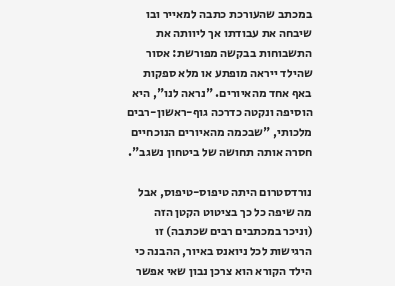במכתב שהעורכת כתבה למאייר ובו שיבחה את עבודתו אך ליוותה את התשבוחות בבקשה מפורשת: אסור שהילד ייראה מופתע או מלא ספקות באף אחד מהאיורים. "נראה לנו", היא הוסיפה ונקטה כדרכה גוף-ראשון-רבים מלכותי, "שבכמה מהאיורים הנוכחיים חסרה אותה תחושה של ביטחון נשגב".

נורדסטרום היתה טיפוס-טיפוס, אבל מה שיפה כל כך בציטוט הקטן הזה (וניכר במכתבים רבים שכתבה) זו הרגישות לכל ניואנס באיור, ההבנה כי הילד הקורא הוא צרכן נבון שאי אפשר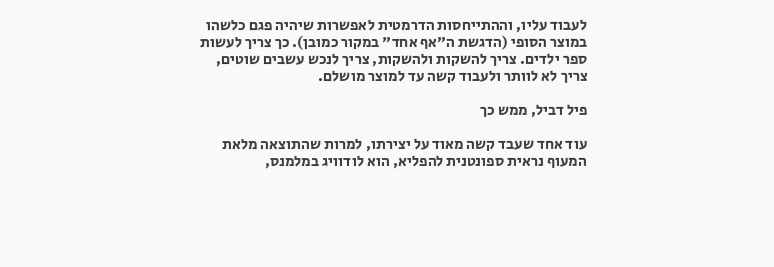לעבוד עליו, וההתייחסות הדרמטית לאפשרות שיהיה פגם כלשהו במוצר הסופי (הדגשת ה"אף אחד" במקור כמובן). כך צריך לעשות ספר ילדים. צריך להשקות ולהשקות, צריך לנכש עשבים שוטים, צריך לא לוותר ולעבוד קשה עד למוצר מושלם.

פיל דביל, ממש כך

עוד אחד שעבד קשה מאוד על יצירתו, למרות שהתוצאה מלאת המעוף נראית ספונטנית להפליא, הוא לודוויג במלמנס,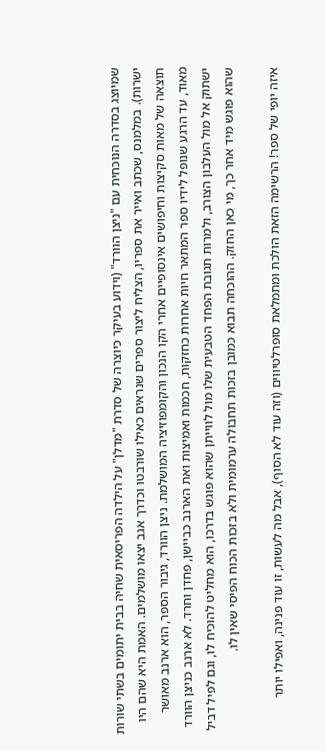שמיוצג בסדרה הנוכחית עם "ניצן הוורד" (וידוע בעיקר כיוצרה של סדרת "מדלן" על הילדה הפריסאית שחיה בבית יתומים בשתי שורות ישרות). במלמנס, שכתב ואייר את ספריו, הצליח ליצור ספרים שנראים כאילו שורבטו וכדרך אגב יצאו מושלמים. האמת היא שהם היו תוצאה של מאות סקיצות וחיפושים אינסופיים אחרי הקו הנכון והקומפוזיציה המושלמת. ניצן הוורד, גיבור הספר, הוא ארנב מאושר מאוד, עד הרגע שנופל לידיו ספר המתאר חיות אחרות כחזקות, חכמות ואמיצות ואת הארנב כביישן, פחדן וחרד. לא ארנב כניצן הוורד ישתוק אל מול העלבון הצורב, ולמרות תגובת הפחד הטבעית שלו מול לווייתן שהוא פוגש בדרכו, הוא מחליט להוכיח לו, וגם לפיל דביל שהוא פוגש מיד אחר כך, מי כאן החזק. ההוכחה תבוא כמובן בזכות תחבולה ערמומית ולא בזכות הכוח הפיסי שאין לו.

איזה יופי של ספר! הרשימה הזאת הולכת ומתמלאת סופרלטיווים (וזה עוד לא הסוף), אבל מה לעשות, זו עוד פנינה, ואפילו יותר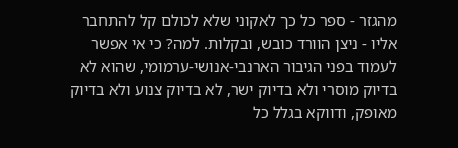מהגזר - ספר כל כך לאקוני שלא לכולם קל להתחבר אליו - ניצן הוורד כובש, ובקלות. למה? כי אי אפשר לעמוד בפני הגיבור הארנבי-אנושי-ערמומי, שהוא לא בדיוק מוסרי ולא בדיוק ישר, לא בדיוק צנוע ולא בדיוק מאופק, ודווקא בגלל כל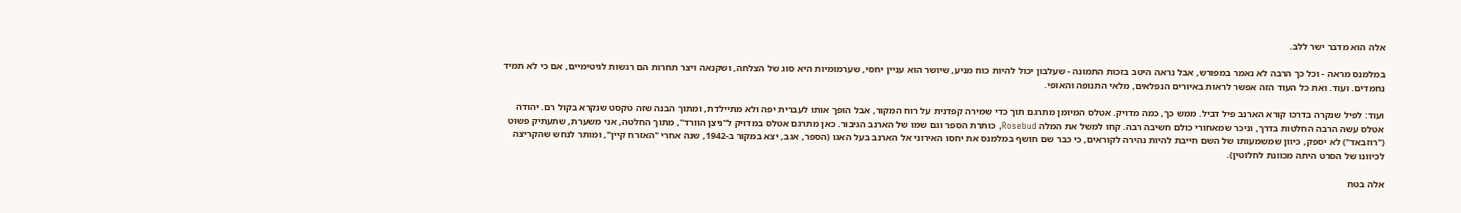אלה הוא מדבר ישר ללב.

במלמנס מראה - וכל כך הרבה לא נאמר במפורש, אבל נראה היטב בזכות התמונה - שעלבון יכול להיות כוח מניע, שיושר הוא עניין יחסי, שערמומיות היא סוג של הצלחה, ושקנאה ויצר תחרות הם רגשות לגיטימיים, אם כי לא תמיד נחמדים. ועוד. ואת כל העוד הזה אפשר לראות באיורים הנפלאים, מלאי התנופה והאופי.

ועוד: לפיל שנקרה בדרכו קורא הארנב פיל דביל. ממש כך, כמה מדויק. אטלס המיומן מתרגם תוך כדי שמירה קפדנית על רוח המקור, אבל הופך אותו לעברית יפה ולא מתיילדת, ומתוך הבנה שזה טקסט שנקרא בקול רם. יהודה אטלס עשה הרבה החלטות בדרך, וניכר שמאחורי כולם חשיבה רבה. קחו למשל את המלה Rosebud, כותרת הספר וגם שמו של הארנב הגיבור. כאן מתרגם אטלס במדויק ל"ניצן הוורד", מתוך החלטה, אני משערת, שתעתיק פשוט ("רוזבאד") לא יספק, כיוון שמשמעותו של השם חייבת להיות נהירה לקוראים, כי כבר שם חושף במלמנס את יחסו האירוני אל הארנב בעל האגו (הספר, אגב, יצא במקור ב-1942, שנה אחרי "האזרח קיין", ומותר לנחש שהקריצה לכיוונו של הסרט היתה מכוונת לחלוטין).

אלה בטח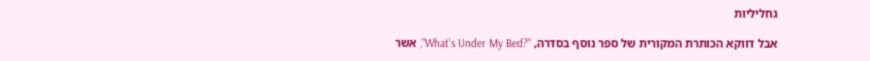גחליליות

אבל דווקא הכותרת המקורית של ספר נוסף בסדרה, "?What's Under My Bed", אשר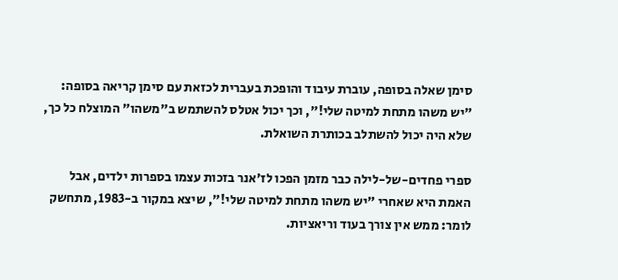סימן שאלה בסופה, עוברת עיבוד והופכת בעברית לכזאת עם סימן קריאה בסופה: "יש משהו מתחת למיטה שלי!", וכך יכול אטלס להשתמש ב"משהו" המוצלח כל כך, שלא היה יכול להשתלב בכותרת השואלת.

ספרי פחדים-של-לילה כבר מזמן הפכו לז'אנר בזכות עצמו בספרות ילדים, אבל האמת היא שאחרי "יש משהו מתחת למיטה שלי!", שיצא במקור ב-1983, מתחשק לומר: ממש אין צורך בעוד וריאציות.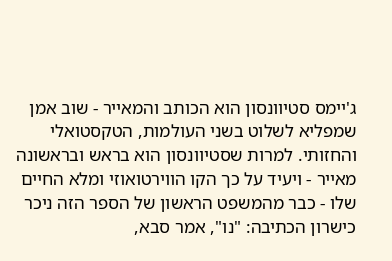ג'יימס סטיוונסון הוא הכותב והמאייר - שוב אמן שמפליא לשלוט בשני העולמות, הטקסטואלי והחזותי. למרות שסטיוונסון הוא בראש ובראשונה מאייר - ויעיד על כך הקו הווירטואוזי ומלא החיים שלו - כבר מהמשפט הראשון של הספר הזה ניכר כישרון הכתיבה: "נו", אמר סבא,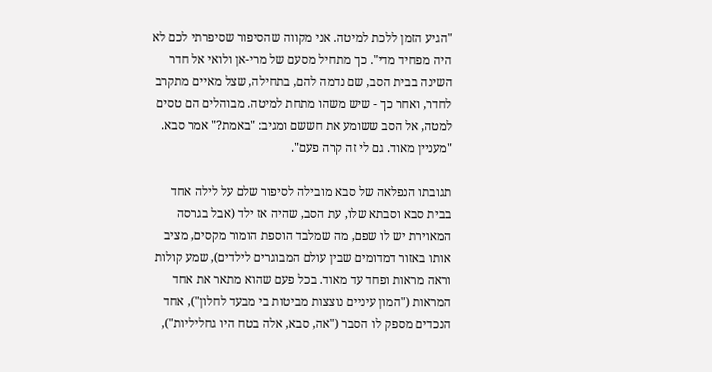"הגיע הזמן ללכת למיטה. אני מקווה שהסיפור שסיפרתי לכם לא היה מפחיד מדי". כך מתחיל מסעם של מרי-אן ולואי אל חדר השינה בבית הסב, שם נדמה להם, בתחילה, שצל מאיים מתקרב לחדר, ואחר כך - שיש משהו מתחת למיטה. מבוהלים הם טסים למטה, אל הסב ששומע את חששם ומגיב: "באמת?" אמר סבא. "מעניין מאוד. גם לי זה קרה פעם".

תגובתו הנפלאה של סבא מובילה לסיפור שלם על לילה אחד בבית סבא וסבתא שלו, עת הסב, שהיה אז ילד (אבל בגרסה המאוירת יש לו שפם, מה שמלבד הוספת הומור מקסים, מציב אותו באזור דמדומים שבין עולם המבוגרים לילדים), שמע קולות וראה מראות ופחד עד מאוד. בכל פעם שהוא מתאר את אחד המראות ("המון עיניים נוצצות מביטות בי מבעד לחלון"), אחד הנכדים מספק לו הסבר ("אה, סבא, אלה בטח היו גחליליות"),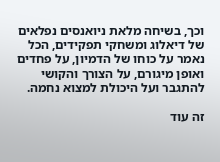וכך, בשיחה מלאת ניואנסים נפלאים של דיאלוג ומשחקי תפקידים, הכל נאמר על כוחו של הדמיון, על פחדים ואופן מיגורם, על הצורך והקושי להתגבר ועל היכולת למצוא נחמה.

זה עוד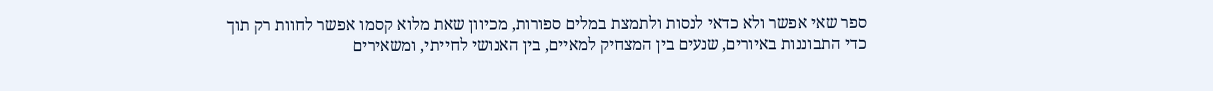ספר שאי אפשר ולא כדאי לנסות ולתמצת במלים ספורות, מכיוון שאת מלוא קסמו אפשר לחוות רק תוך כדי התבוננות באיורים, שנעים בין המצחיק למאיים, בין האנושי לחייתי, ומשאירים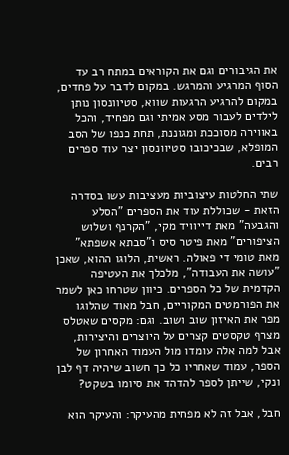את הגיבורים וגם את הקוראים במתח רב עד הסוף המרגיע והמרגש. במקום לדבר על פחדים, במקום להרגיע הרגעות שווא, סטיוונסון נותן לילדים לעבור מסע אמיתי וגם מפחיד, והכל באווירה מסוככת ומגוננת, תחת כנפו של הסב המופלא, שבכיכובו סטיוונסון יצר עוד ספרים רבים.

שתי החלטות עיצוביות מעציבות עשו בסדרה הזאת - שכוללת עוד את הספרים "הסלע והגבעה" מאת דייוויד מקי, "הקרנף ושלוש הציפורים" מאת פיטר סיס ו"סבתא אשפתא" מאת טומי די פאולה. ראשית, הלוגו ההוא, שאכן "עושה את העבודה", מלכלך את העטיפה הקדמית של כל הספרים. כיוון שטרחו כאן לשמר את הפורמטים המקוריים, חבל מאוד שהלוגו מפר את האיזון שוב ושוב. וגם: מקסים שאטלס מצרף טקסטים קצרים על היוצרים והיצירות, אבל למה אלה עומדו מול העמוד האחרון של הספר, עמוד שאחריו כל כך חשוב שיהיה דף לבן ונקי, שייתן לספר להדהד את סיומו בשקט?

חבל, אבל זה לא מפחית מהעיקר: והעיקר הוא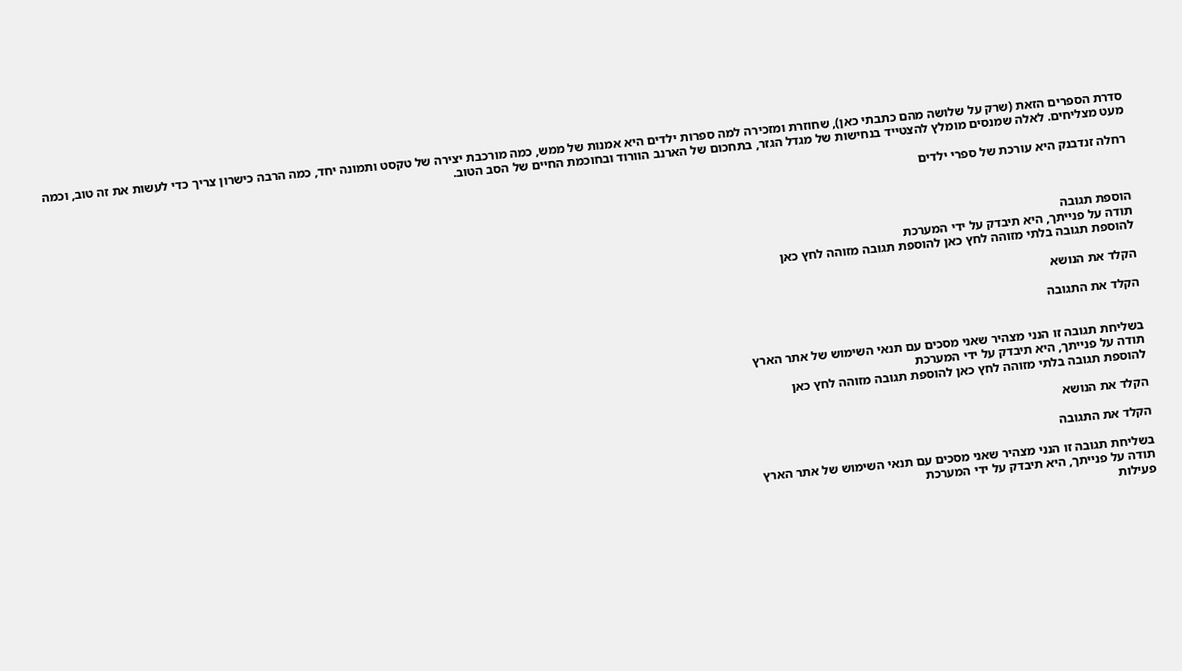סדרת הספרים הזאת (שרק על שלושה מהם כתבתי כאן), שחוזרת ומזכירה למה ספרות ילדים היא אמנות של ממש, כמה מורכבת יצירה של טקסט ותמונה יחד, כמה הרבה כישרון צריך כדי לעשות את זה טוב, וכמה מעט מצליחים. לאלה שמנסים מומלץ להצטייד בנחישות של מגדל הגזר, בתחכום של הארנב הוורוד ובחוכמת החיים של הסב הטוב.

רחלה זנדבנק היא עורכת של ספרי ילדים



הוספת תגובה
תודה על פנייתך, היא תיבדק על ידי המערכת
להוספת תגובה בלתי מזוהה לחץ כאן להוספת תגובה מזוהה לחץ כאן

הקלד את הנושא

הקלד את התגובה


בשליחת תגובה זו הנני מצהיר שאני מסכים עם תנאי השימוש של אתר הארץ
תודה על פנייתך, היא תיבדק על ידי המערכת
להוספת תגובה בלתי מזוהה לחץ כאן להוספת תגובה מזוהה לחץ כאן

הקלד את הנושא

הקלד את התגובה

בשליחת תגובה זו הנני מצהיר שאני מסכים עם תנאי השימוש של אתר הארץ
תודה על פנייתך, היא תיבדק על ידי המערכת
פעילות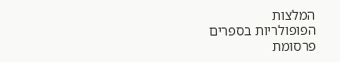המלצות
הפופולריות בספרים
פרסומת